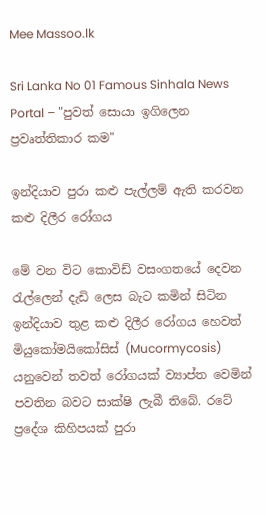Mee Massoo.lk

Sri Lanka No 01 Famous Sinhala News Portal – "පුවත් සොයා ඉගිලෙන ප්‍රවෘත්තිකාර කම"

ඉන්දියාව පුරා කළු පැල්ලම් ඇති කරවන කළු දිලීර රෝගය

මේ වන විට කොවිඩ් වසංගතයේ දෙවන රැල්ලෙන් දැඩි ලෙස බැට කමින් සිටින ඉන්දියාව තුළ කළු දිලීර රෝගය හෙවත් මියුකෝමයිකෝසිස් (Mucormycosis) යනුවෙන් තවත් රෝගයක් ව්‍යාප්ත වෙමින් පවතින බවට සාක්ෂි ලැබී තිබේ. රටේ ප්‍රදේශ කිහිපයක් පුරා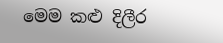මෙම කළු දිලීර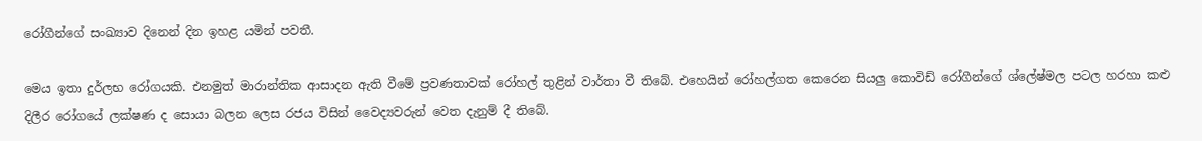රෝගීන්ගේ සංඛ්‍යාව දිනෙන් දින ඉහළ යමින් පවතී.

මෙය ඉතා දුර්ලභ රෝගයකි. එනමුත් මාරාන්තික ආසාදන ඇති වීමේ ප්‍රවණතාවක් රෝහල් තුළින් වාර්තා වී තිබේ. එහෙයින් රෝහල්ගත කෙරෙන සියලු කොවිඩ් රෝගීන්ගේ ශ්ලේෂ්මල පටල හරහා කළු දිලීර රෝගයේ ලක්ෂණ ද සොයා බලන ලෙස රජය විසින් වෛද්‍යවරුන් වෙත දැනුම් දී තිබේ.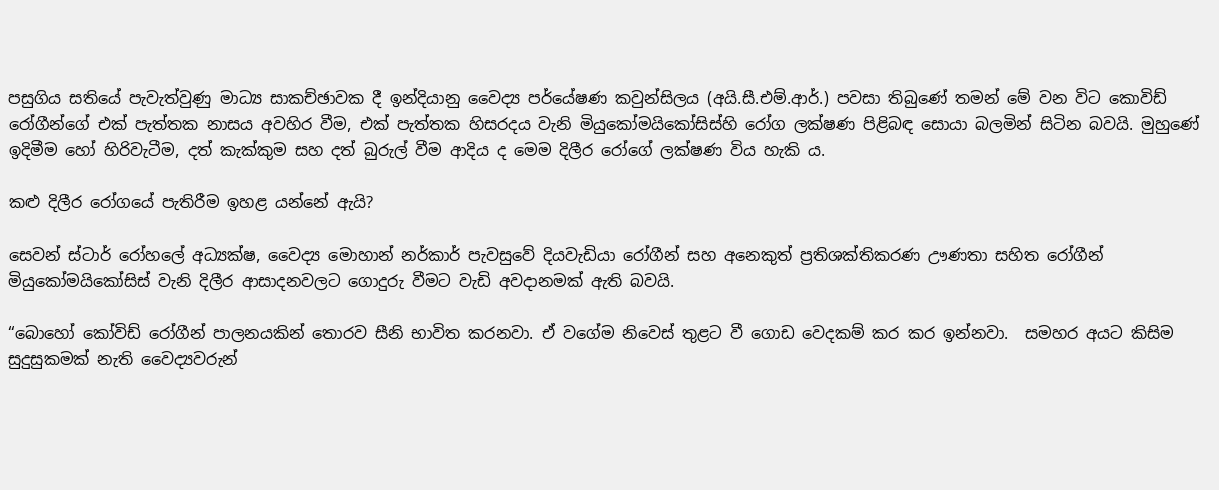පසුගිය සතියේ පැවැත්වුණු මාධ්‍ය සාකච්ඡාවක දී ඉන්දියානු වෛද්‍ය පර්යේෂණ කවුන්සිලය (අයි.සී.එම්.ආර්.) පවසා තිබුණේ තමන් මේ වන විට කොවිඩ් රෝගීන්ගේ එක් පැත්තක නාසය අවහිර වීම, එක් පැත්තක හිසරදය වැනි මියුකෝමයිකෝසිස්හි රෝග ලක්ෂණ පිළිබඳ සොයා බලමින් සිටින බවයි. මුහුණේ ඉදිමීම හෝ හිරිවැටීම, දත් කැක්කුම සහ දත් බුරුල් වීම ආදිය ද මෙම දිලීර රෝගේ ලක්ෂණ විය හැකි ය.

කළු දිලීර රෝගයේ පැතිරීම ඉහළ යන්නේ ඇයි?

සෙවන් ස්ටාර් රෝහලේ අධ්‍යක්ෂ, වෛද්‍ය මොහාන් නර්කාර් පැවසුවේ දියවැඩියා රෝගීන් සහ අනෙකුත් ප්‍රතිශක්තිකරණ ඌණතා සහිත රෝගීන් මියුකෝමයිකෝසිස් වැනි දිලීර ආසාදනවලට ගොදුරු වීමට වැඩි අවදානමක් ඇති බවයි.

“බොහෝ කෝවිඩ් රෝගීන් පාලනයකින් තොරව සීනි භාවිත කරනවා. ඒ වගේම නිවෙස් තුළට වී ගොඩ වෙදකම් කර කර ඉන්නවා.  සමහර අයට කිසිම සුදුසුකමක් නැති වෛද්‍යවරුන්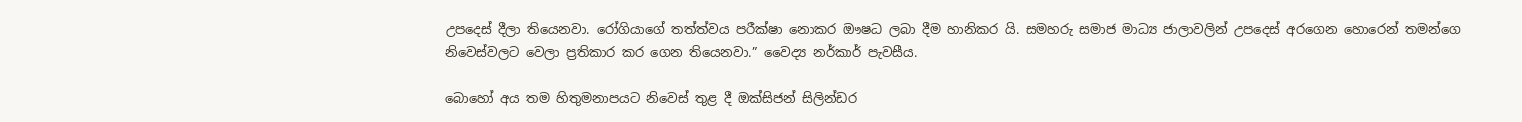උපදෙස් දීලා තියෙනවා. රෝගියාගේ තත්ත්වය පරීක්ෂා නොකර ඖෂධ ලබා දීම හානිකර යි. සමහරු සමාජ මාධ්‍ය ජාලාවලින් උපදෙස් අරගෙන හොරෙන් තමන්ගෙ නිවෙස්වලට වෙලා ප්‍රතිකාර කර ගෙන තියෙනවා.” වෛද්‍ය නර්කාර් පැවසීය.

බොහෝ අය තම හිතුමනාපයට නිවෙස් තුළ දී ඔක්සිජන් සිලින්ඩර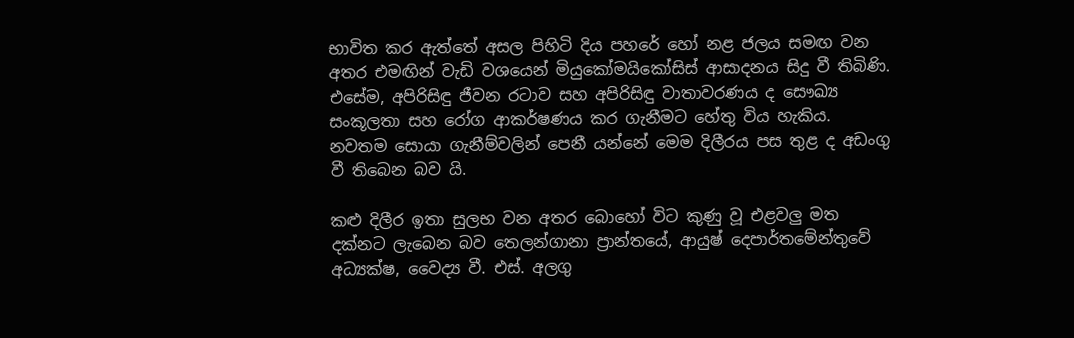භාවිත කර ඇත්තේ අසල පිහිටි දිය පහරේ හෝ නළ ජලය සමඟ වන අතර එමඟින් වැඩි වශයෙන් මියුකෝමයිකෝසිස් ආසාදනය සිදු වී තිබිණි. එසේම, අපිරිසිඳු ජීවන රටාව සහ අපිරිසිඳු වාතාවරණය ද සෞඛ්‍ය සංකූලතා සහ රෝග ආකර්ෂණය කර ගැනීමට හේතු විය හැකිය. නවතම සොයා ගැනීම්වලින් පෙනී යන්නේ මෙම දිලීරය පස තුළ ද අඩංගු වී තිබෙන බව යි.

කළු දිලීර ඉතා සුලභ වන අතර බොහෝ විට කුණු වූ එළවලු මත දක්නට ලැබෙන බව තෙලන්ගානා ප්‍රාන්තයේ, ආයුෂ් දෙපාර්තමේන්තුවේ අධ්‍යක්ෂ, වෛද්‍ය වී. එස්. අලගු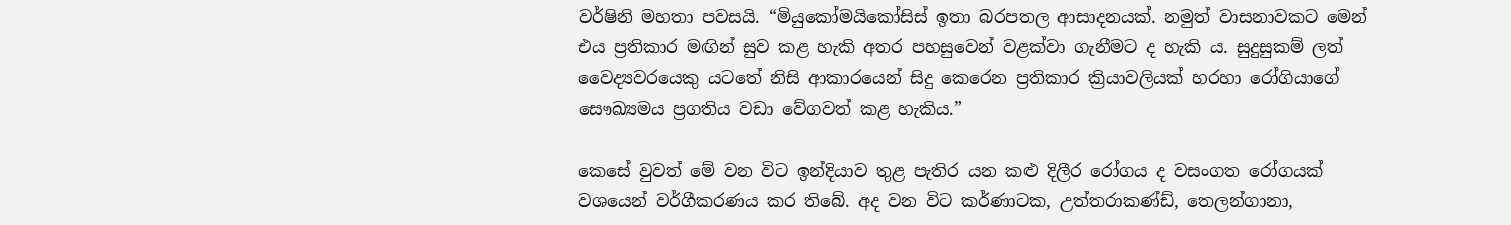වර්ෂිනි මහතා පවසයි. “මියුකෝමයිකෝසිස් ඉතා බරපතල ආසාදනයක්. නමුත් වාසනාවකට මෙන් එය ප්‍රතිකාර මඟින් සුව කළ හැකි අතර පහසුවෙන් වළක්වා ගැනීමට ද හැකි ය. සුදුසුකම් ලත් වෛද්‍යවරයෙකු යටතේ නිසි ආකාරයෙන් සිදු කෙරෙන ප්‍රතිකාර ක්‍රියාවලියක් හරහා රෝගියාගේ සෞඛ්‍යමය ප්‍රගතිය වඩා වේගවත් කළ හැකිය.”

කෙසේ වුවත් මේ වන විට ඉන්දියාව තුළ පැතිර යන කළු දිලීර රෝගය ද වසංගත රෝගයක් වශයෙන් වර්ගීකරණය කර තිබේ. අද වන විට කර්ණාටක, උත්තරාකණ්ඩ්, තෙලන්ගානා,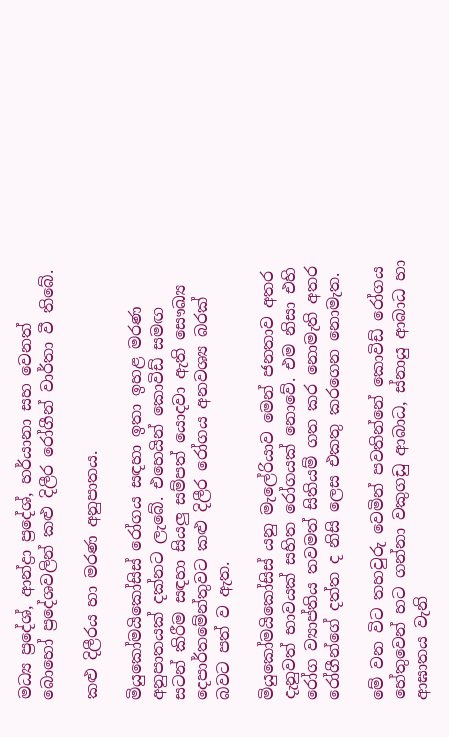මධ්‍ය ප්‍රදේශ්, ආන්ද්‍රා ප්‍රදේශ්, හර්යානා සහ වෙනත් බොහෝ ප්‍රදේශවලින් කළු දිලීර රෝගීන් වාර්තා වී තිබේ.

කළු දිලීරය හා මරණ අනුපාතය.

මියුකෝමයිකෝසිස් රෝගය සඳහා ඉතා ඉහළ මරණ අනුපාතයක් දක්නට ලැබේ. එහෙයින් කොවිඩ් සමඟ සටන් කිරීම සඳහා සියලු සම්පත් යොදවා ඇති සෞඛ්‍ය දෙපාර්තමේන්තුවට කළු දිලීර රෝගය අනවශ්‍ය බරක් බවට පත් ව ඇත.

මියුකෝමයිකෝසිස් යනු මැලේරියාව මෙන් ජනතාව අතර දැනුවත් භාවයක් සහිත රෝගයක් නොවේ. එම නිසා එහි රෝග ව්‍යාප්තිය තවමත් සිතියම් ගත කර නොමැති අතර රෝගීන්ගේ දත්ත ද නිසි ලෙස එකතු කරගෙන නොමැත.

මේ වන විට තහවුරු වෙමින් පවතින්නේ කොවිඩ් රෝගය හේතුවෙන් හට ගන්නා වකුගඩු ආබාධ, ස්නායු ආබාධ හා ආඝාතය වැනි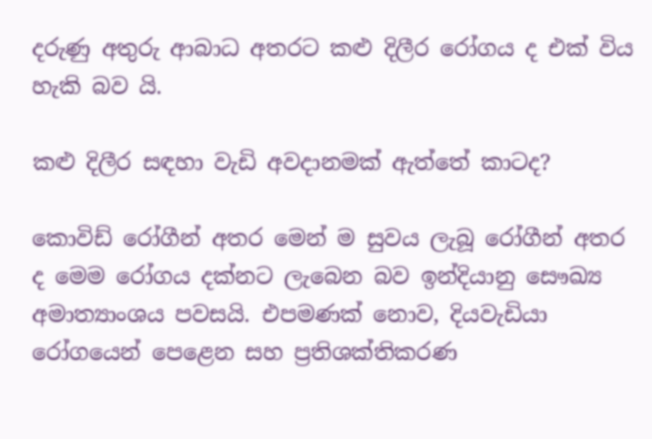දරුණු අතුරු ආබාධ අතරට කළු දිලීර රෝගය ද එක් විය හැකි බව යි.

කළු දිලීර සඳහා වැඩි අවදානමක් ඇත්තේ කාටද?

කොවිඩ් රෝගීන් අතර මෙන් ම සුවය ලැබූ රෝගීන් අතර ද මෙම රෝගය දක්නට ලැබෙන බව ඉන්දියානු සෞඛ්‍ය අමාත්‍යාංශය පවසයි. එපමණක් නොව, දියවැඩියා රෝගයෙන් පෙළෙන සහ ප්‍රතිශක්තිකරණ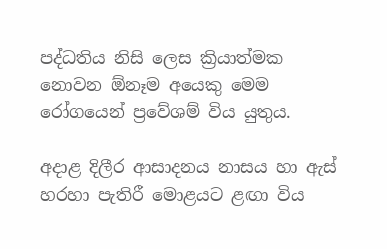පද්ධතිය නිසි ලෙස ක්‍රියාත්මක නොවන ඕනෑම අයෙකු මෙම රෝගයෙන් ප්‍රවේශම් විය යුතුය.

අදාළ දිලීර ආසාදනය නාසය හා ඇස් හරහා පැතිරී මොළයට ළඟා විය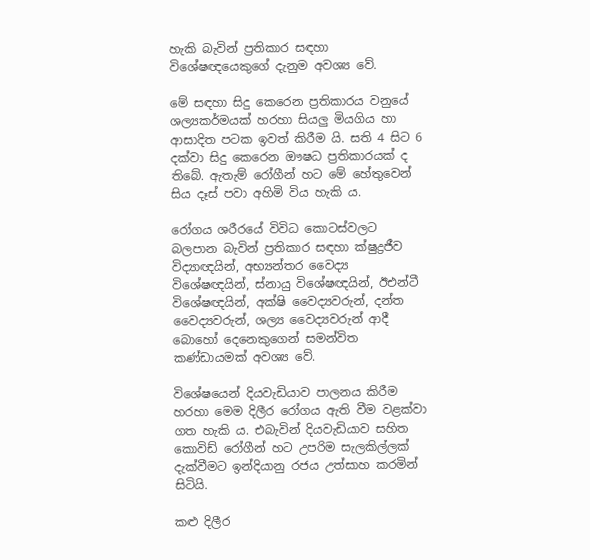හැකි බැවින් ප්‍රතිකාර සඳහා විශේෂඥයෙකුගේ දැනුම අවශ්‍ය වේ.

මේ සඳහා සිදු කෙරෙන ප්‍රතිකාරය වනුයේ ශල්‍යකර්මයක් හරහා සියලු මියගිය හා ආසාදිත පටක ඉවත් කිරීම යි. සති 4 සිට 6 දක්වා සිදු කෙරෙන ඖෂධ ප්‍රතිකාරයක් ද තිබේ. ඇතැම් රෝගීන් හට මේ හේතුවෙන් සිය දෑස් පවා අහිමි විය හැකි ය.

රෝගය ශරීරයේ විවිධ කොටස්වලට බලපාන බැවින් ප්‍රතිකාර සඳහා ක්ෂුද්‍රජීව විද්‍යාඥයින්, අභ්‍යන්තර වෛද්‍ය විශේෂඥයින්, ස්නායු විශේෂඥයින්, ඊඑන්ටී විශේෂඥයින්, අක්ෂි වෛද්‍යවරුන්, දන්ත වෛද්‍යවරුන්, ශල්‍ය වෛද්‍යවරුන් ආදී බොහෝ දෙනෙකුගෙන් සමන්විත කණ්ඩායමක් අවශ්‍ය වේ.

විශේෂයෙන් දියවැඩියාව පාලනය කිරීම හරහා මෙම දිලීර රෝගය ඇති වීම වළක්වා ගත හැකි ය. එබැවින් දියවැඩියාව සහිත කොවිඩ් රෝගීන් හට උපරිම සැලකිල්ලක් දැක්වීමට ඉන්දියානු රජය උත්සාහ කරමින් සිටියි.

කළු දිලීර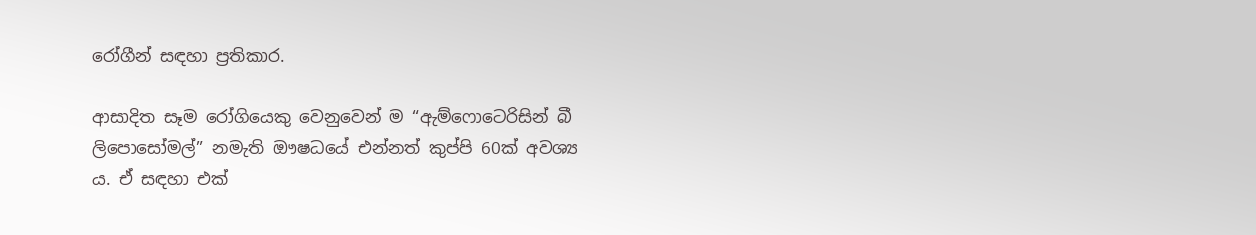රෝගීන් සඳහා ප්‍රතිකාර.

ආසාදිත සෑම රෝගියෙකු වෙනුවෙන් ම “ඇම්ෆොටෙරිසින් බී ලිපොසෝමල්” නමැති ඖෂධයේ එන්නත් කුප්පි 60ක් අවශ්‍ය ය. ඒ සඳහා එක්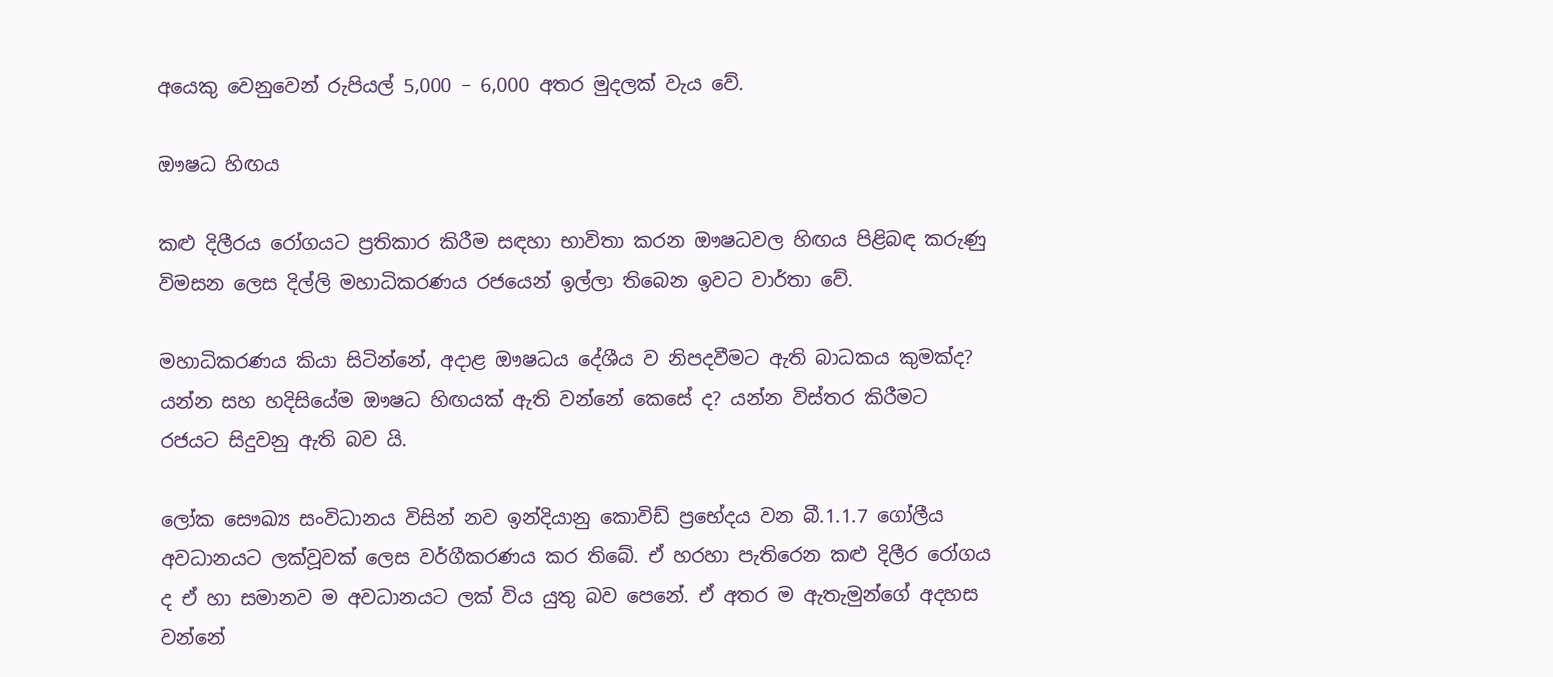අයෙකු වෙනුවෙන් රුපියල් 5,000 – 6,000 අතර මුදලක් වැය වේ.

ඖෂධ හිඟය

කළු දිලීරය රෝගයට ප්‍රතිකාර කිරීම සඳහා භාවිතා කරන ඖෂධවල හිඟය පිළිබඳ කරුණු විමසන ලෙස දිල්ලි මහාධිකරණය රජයෙන් ඉල්ලා තිබෙන ඉවට වාර්තා වේ.

මහාධිකරණය කියා සිටින්නේ, අදාළ ඖෂධය දේශීය ව නිපදවීමට ඇති බාධකය කුමක්ද? යන්න සහ හදිසියේම ඖෂධ හිඟයක් ඇති වන්නේ කෙසේ ද? යන්න විස්තර කිරීමට රජයට සිදුවනු ඇති බව යි.

ලෝක සෞඛ්‍ය සංවිධානය විසින් නව ඉන්දියානු කොවිඩ් ප්‍රභේදය වන බී.1.1.7 ගෝලීය අවධානයට ලක්වූවක් ලෙස වර්ගීකරණය කර තිබේ. ඒ හරහා පැතිරෙන කළු දිලීර රෝගය ද ඒ හා සමානව ම අවධානයට ලක් විය යුතු බව පෙනේ. ඒ අතර ම ඇතැමුන්ගේ අදහස වන්නේ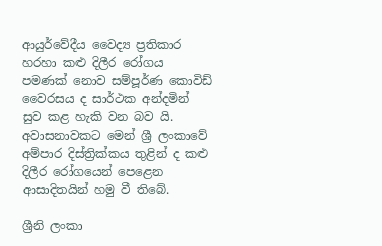ආයුර්වේදීය වෛද්‍ය ප්‍රතිකාර හරහා කළු දිලීර රෝගය පමණක් නොව සම්පූර්ණ කොවිඩ් වෛරසය ද සාර්ථක අන්දමින් සුව කළ හැකි වන බව යි. අවාසනාවකට මෙන් ශ්‍රී ලංකාවේ අම්පාර දිස්ත්‍රික්කය තුළින් ද කළු දිලීර රෝගයෙන් පෙළෙන ආසාදිතයින් හමු වී තිබේ.

ශ්‍රීනි ලංකා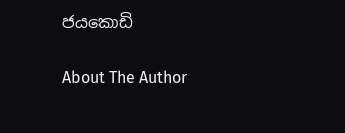ජයකොඩි

About The Author